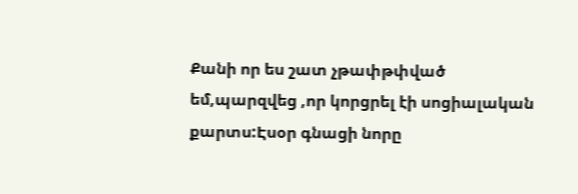Քանի որ ես շատ չթափթփված եմ,պարզվեց ,որ կորցրել էի սոցիալական քարտս:Էսօր գնացի նորը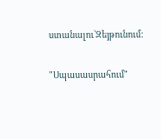ստանալու`Զեյթունում:

"Սպասասրահում"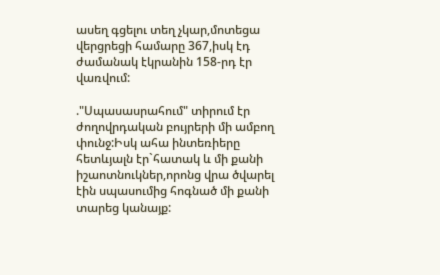ասեղ գցելու տեղ չկար,մոտեցա վերցրեցի համարը 367,իսկ էդ ժամանակ էկրանին 158-րդ էր վառվում:

."Սպասասրահում" տիրում էր ժողովրդական բույրերի մի ամբող փունջ:Իսկ ահա ինտեռիերը հետևյալն էր`հատակ և մի քանի իշաոտնուկներ,որոնց վրա ծվարել էին սպասումից հոգնած մի քանի տարեց կանայք: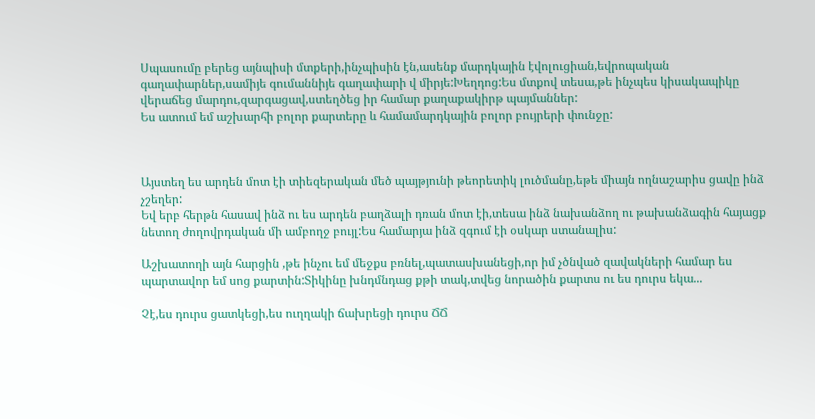Սպասումը բերեց այնպիսի մտքերի,ինչպիսին էն,ասենք մարդկային էվոլուցիան,եվրոպական գաղափարներ,սամիյե գումաննիյե գաղափարի վ միրյե:Խեղդոց:Ես մտքով տեսա,թե ինչպես կիսակապիկը վերաճեց մարդու,զարգացավ,ստեղծեց իր համար քաղաքակիրթ պայմաններ:
Ես ատում եմ աշխարհի բոլոր քարտերը և համամարդկային բոլոր բույրերի փունջը:



Այստեղ ես արդեն մոտ էի տիեզերական մեծ պայթյունի թեորետիկ լուծմանը,եթե միայն ողնաշարիս ցավը ինձ չշեղեր:
Եվ երբ հերթն հասավ ինձ ու ես արդեն բաղձալի դռան մոտ էի,տեսա ինձ նախանձող ու թախանձագին հայացք նետող ժողովրդական մի ամբողջ բույլ:Ես համարյա ինձ զգում էի օսկար ստանալիս:

Աշխատողի այն հարցին ,թե ինչու եմ մեջքս բռնել,պատասխանեցի,որ իմ չծնված զավակների համար ես պարտավոր եմ սոց քարտին:Տիկինը խնդմնդաց քթի տակ,տվեց նորածին քարտս ու ես դուրս եկա...

Չէ,ես դուրս ցատկեցի,ես ուղղակի ճախրեցի դուրս ՃՃ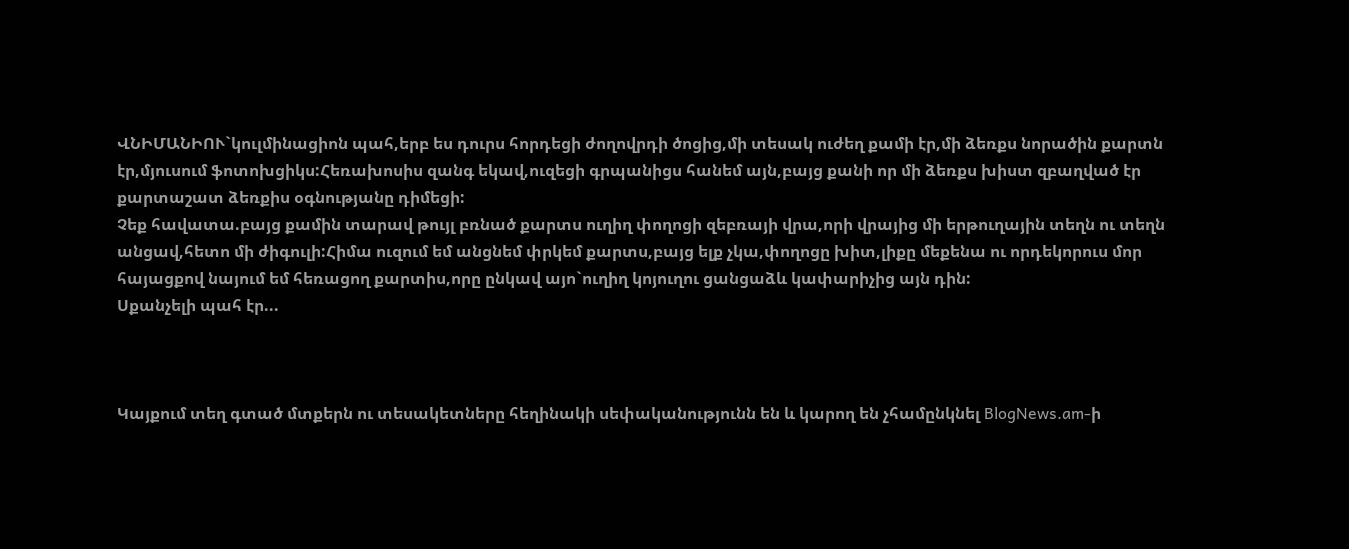ՎՆԻՄԱՆԻՈՒ`կուլմինացիոն պահ,երբ ես դուրս հորդեցի ժողովրդի ծոցից,մի տեսակ ուժեղ քամի էր,մի ձեռքս նորածին քարտն էր,մյուսում ֆոտոխցիկս:Հեռախոսիս զանգ եկավ,ուզեցի գրպանիցս հանեմ այն,բայց քանի որ մի ձեռքս խիստ զբաղված էր քարտաշատ ձեռքիս օգնությանը դիմեցի:
Չեք հավատա.բայց քամին տարավ թույլ բռնած քարտս ուղիղ փողոցի զեբռայի վրա,որի վրայից մի երթուղային տեղն ու տեղն անցավ,հետո մի ժիգուլի:Հիմա ուզում եմ անցնեմ փրկեմ քարտս,բայց ելք չկա,փողոցը խիտ,լիքը մեքենա ու որդեկորուս մոր հայացքով նայում եմ հեռացող քարտիս,որը ընկավ այո`ուղիղ կոյուղու ցանցաձև կափարիչից այն դին:
Սքանչելի պահ էր...



Կայքում տեղ գտած մտքերն ու տեսակետները հեղինակի սեփականությունն են և կարող են չհամընկնել BlogNews.am-ի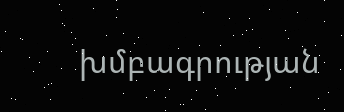խմբագրության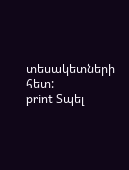տեսակետների հետ:
print Տպել